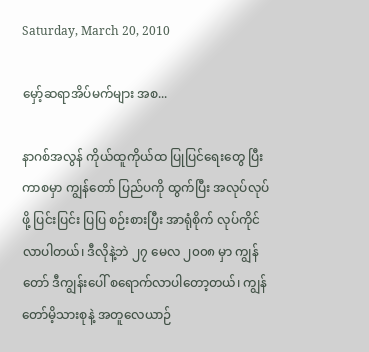Saturday, March 20, 2010

မှော့်ဆရာအိပ်မက်များ အစ...

နာဂစ်အလွန် ကိုယ်ထူကိုယ်ထ ပြုပြင်ရေးတွေ ပြီးကာစမှာ ကျွန်တော် ပြည်ပကို ထွက်ပြီး အလုပ်လုပ်ဖို့ ပြင်းပြင်း ပြပြ စဉ်းစားပြီး အာရုံစိုက် လုပ်ကိုင်လာပါတယ်၊ ဒီလိုနဲ့ဘဲ ၂၇ မေလ ၂၀၀၈ မှာ ကျွန်တော် ဒီကျွန်းပေါ် စရောက်လာပါတော့တယ်၊ ကျွန်တော်မိ့သားစုနဲ့ အတူလေယာဉ်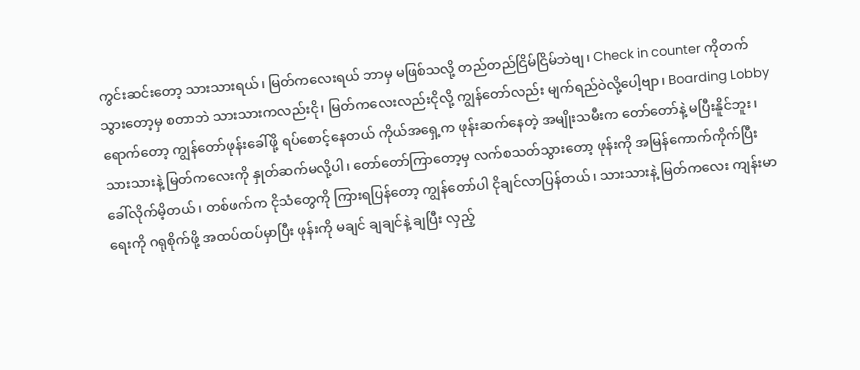ကွင်းဆင်းတော့ သားသားရယ်၊ မြတ်ကလေးရယ် ဘာမှ မဖြစ်သလို့ တည်တည်ငြိမ်ငြိမ်ဘဲဗျ၊ Check in counter ကိုတက်သွားတော့မှ စတာဘဲ သားသားကလည်းငို၊ မြတ်ကလေးလည်းငိုလို့ ကျွန်တော်လည်း မျက်ရည်ဝဲလို့ပေါ့ဗျာ၊ Boarding Lobby ရောက်တော့ ကျွန်တော်ဖုန်းခေါ်ဖို့ ရပ်စောင့်နေတယ် ကိုယ်အရှေ့က ဖုန်းဆက်နေတဲ့ အမျိုးသမီးက တော်တော်နဲ့ မပြီးနိူင်ဘူး၊ သားသားနဲ့ မြတ်ကလေးကို နှုတ်ဆက်မလို့ပါ၊ တော်တော်ကြာတော့မှ လက်စသတ်သွားတော့ ဖုန်းကို အမြန်ကောက်ကိုက်ပြီး ခေါ်လိုက်မိ့တယ်၊ တစ်ဖက်က ငိုသံတွေကို ကြားရပြန်တော့ ကျွန်တော်ပါ ငိုချင်လာပြန်တယ်၊ သားသားနဲ့ မြတ်ကလေး ကျန်းမာရေးကို ဂရုစိုက်ဖို့ အထပ်ထပ်မှာပြီး ဖုန်းကို မချင် ချချင်နဲ့ ချပြီး လှည့်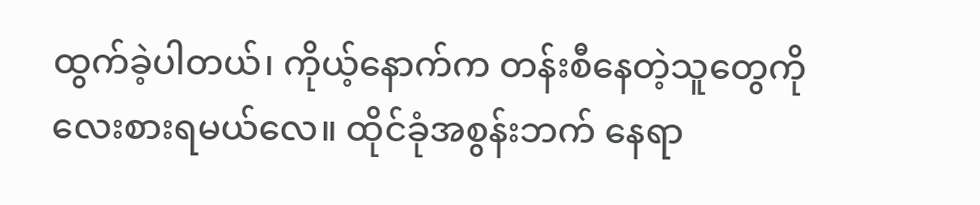ထွက်ခဲ့ပါတယ်၊ ကိုယ့်နောက်က တန်းစီနေတဲ့သူတွေကို လေးစားရမယ်လေ။ ထိုင်ခုံအစွန်းဘက် နေရာ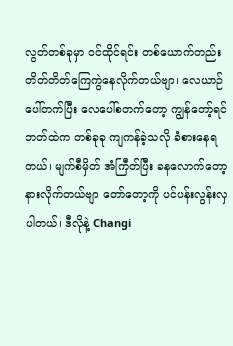လွတ်တစ်ခုမှာ ဝင်ထိုင်ရင်း တစ်ယောက်တည်း တိတ်တိတ်ကြေကွဲနေလိုက်တယ်ဗျာ၊ လေယာဉ်ပေါ်တက်ပြီး လေပေါ်စတက်တော့ ကျွန်တော့်ရင်ဘတ်ထဲက တစ်ခုခု ကျကန်ခဲ့သလို ခံစားနေရတယ်၊ မျက်စီမှိတ် အံကြီတ်ပြီး ခနလောက်တော့ နားလိုက်တယ်ဗျာ တော်တော့ကို ပင်ပန်းလွန်းလှပါတယ်၊ ဒီလိုနဲ့ Changi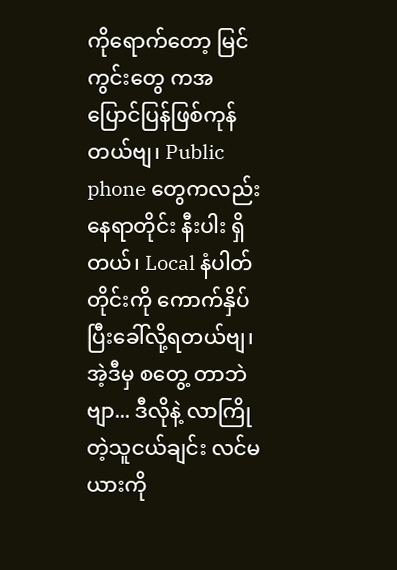ကိုရောက်တော့ မြင်ကွင်းတွေ ကအပြောင်ပြန်ဖြစ်ကုန်တယ်ဗျ၊ Public phone တွေကလည်း နေရာတိုင်း နီးပါး ရှိတယ်၊ Local နံပါတ်တိုင်းကို ကောက်နှိပ်ပြီးခေါ်လို့ရတယ်ဗျ၊ အဲ့ဒီမှ စတွေ့ တာဘဲဗျာ... ဒီလိုနဲ့ လာကြိုတဲ့သူငယ်ချင်း လင်မယားကို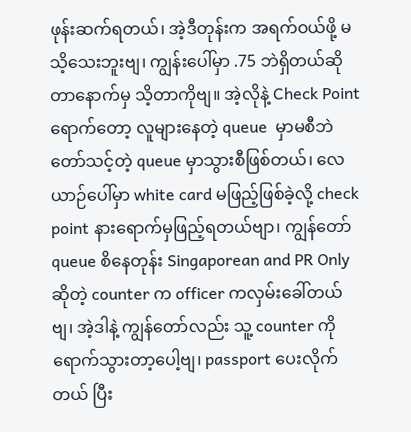ဖုန်းဆက်ရတယ်၊ အဲ့ဒီတုန်းက အရက်ဝယ်ဖို့ မသိ့သေးဘူးဗျ၊ ကျွန်းပေါ်မှာ .75 ဘဲရှိတယ်ဆိုတာနောက်မှ သိ့တာကိုဗျ။ အဲ့လိုနဲ့ Check Point ရောက်တော့ လူများနေတဲ့ queue  မှာမစီဘဲ တော်သင့်တဲ့ queue မှာသွားစီဖြစ်တယ်၊ လေယာဉ်ပေါ်မှာ white card မဖြည့်ဖြစ်ခဲ့လို့ check point နားရောက်မှဖြည့်ရတယ်ဗျာ၊ ကျွန်တော် queue စိနေတုန်း Singaporean and PR Only ဆိုတဲ့ counter က officer ကလှမ်းခေါ်တယ်ဗျ၊ အဲ့ဒါနဲ့ ကျွန်တော်လည်း သူ့ counter ကို ရောက်သွားတာ့ပေါ့ဗျ၊ passport ပေးလိုက်တယ် ပြီး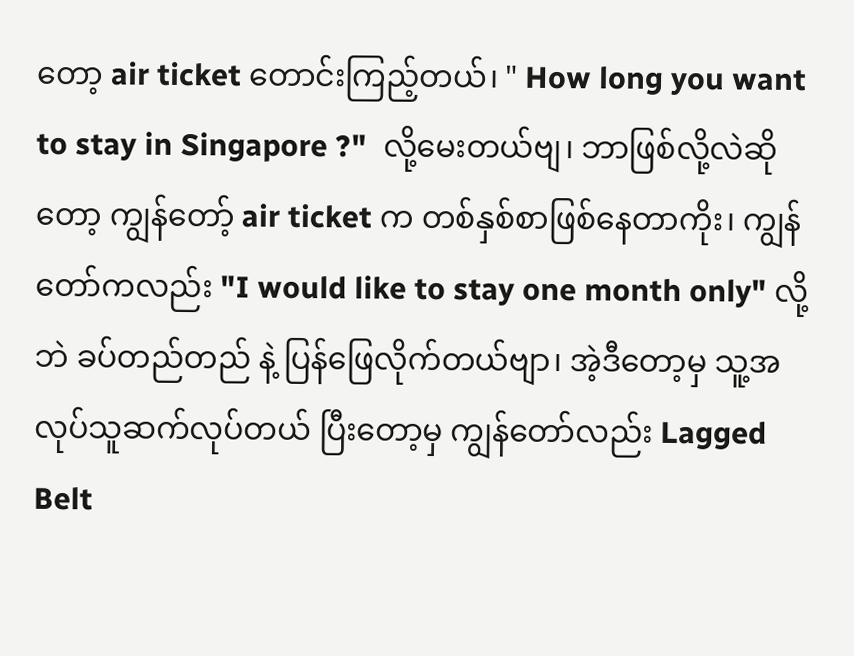တော့ air ticket တောင်းကြည့်တယ်၊ " How long you want to stay in Singapore ?"  လို့မေးတယ်ဗျ၊ ဘာဖြစ်လို့လဲဆိုတော့ ကျွန်တော့် air ticket က တစ်နှစ်စာဖြစ်နေတာကိုး၊ ကျွန်တော်ကလည်း "I would like to stay one month only" လို့ဘဲ ခပ်တည်တည် နဲ့ ပြန်ဖြေလိုက်တယ်ဗျာ၊ အဲ့ဒီတော့မှ သူ့အလုပ်သူဆက်လုပ်တယ် ပြီးတော့မှ ကျွန်တော်လည်း Lagged Belt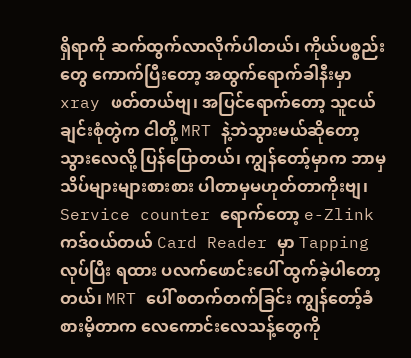ရှိရာကို ဆက်ထွက်လာလိုက်ပါတယ်၊ ကိုယ်ပစ္စည်းတွေ ကောက်ပြီးတော့ အထွက်ရောက်ခါနီးမှာ xray ဖတ်တယ်ဗျ၊ အပြင်ရောက်တော့ သူငယ်ချင်းစုံတွဲက ငါတို့ MRT နဲ့ဘဲသွားမယ်ဆိုတော့ သွားလေလို့ ပြန်ပြောတယ်၊ ကျွန်တော့်မှာက ဘာမှ သိပ်များများစားစား ပါတာမှမဟုတ်တာကိုးဗျ၊ Service counter ရောက်တော့ e-Zlink ကဒ်ဝယ်တယ် Card Reader မှာ Tapping လုပ်ပြီး ရထား ပလက်ဖောင်းပေါ် ထွက်ခဲ့ပါတော့တယ်၊ MRT ပေါ် စတက်တက်ခြင်း ကျွန်တော့်ခံစားမိ့တာက လေကောင်းလေသန့်တွေကို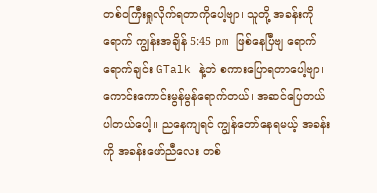တစ်ဝကြီးရှုလိုက်ရတာကိုပေါ့ဗျာ၊ သူတို့ အခန်းကိုရောက် ကျွန်းအချိန် 5:45 pm ဖြစ်နေပြီဗျ ရောက်ရောက်ချင်း GTalk နဲ့ဘဲ စကားပြောရတာပေါ့ဗျာ၊ ကောင်းကောင်းမွန်မွန်ရောက်တယ်၊ အဆင်ပြေတယ် ပါတယ်ပေါ့။ ညနေကျရင် ကျွန်တော်နေရမယ့် အခန်းကို အခန်းဖော်ညီလေး တစ်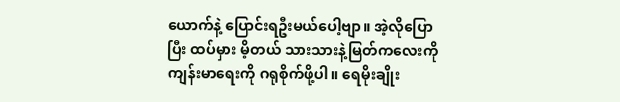ယောက်နဲ့ ပြောင်းရဦးမယ်ပေါ့ဗျာ။ အဲ့လိုပြောပြီး ထပ်မှား မိ့တယ် သားသားနဲ့မြတ်ကလေးကို ကျန်းမာရေးကို ဂရုစိုက်ဖို့ပါ။ ရေမိုးချိုး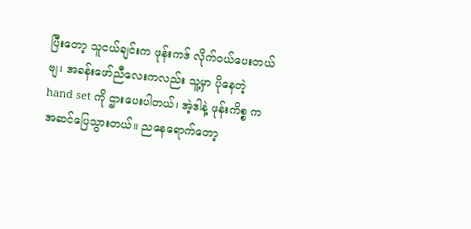ပြီးတော့ သူငယ်ချင်းက ဖုန်းကဒ် လိုက်ဝယ်ပေးတယ်ဗျ၊ အခန်းဖော်ညီလေးကလည်း သူ့မှာ ပိုနေတဲ့ hand set ကို ဌားပေးပါတယ်၊ အဲ့ဒါနဲ့ ဖုန်းကိစ္စ ကအဆင်ပြေသွားတယ်။ ညနေရောက်တော့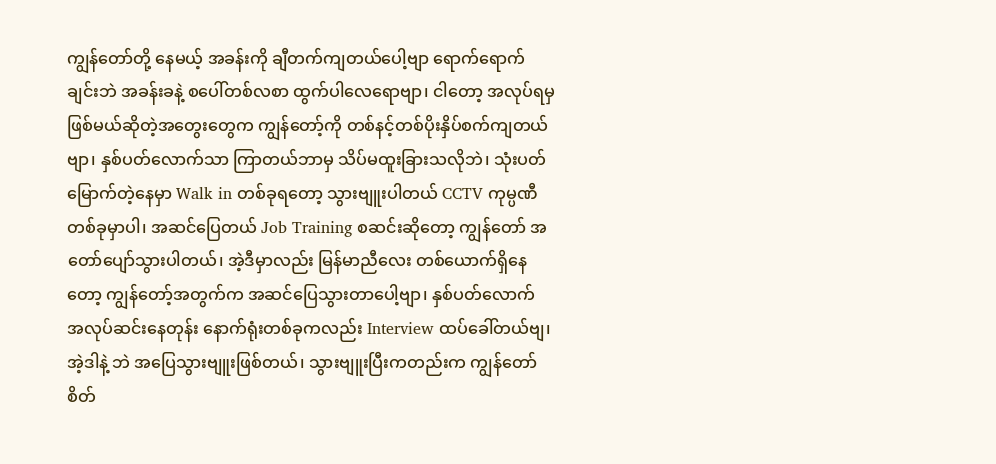ကျွန်တော်တို့ နေမယ့် အခန်းကို ချီတက်ကျတယ်ပေါ့ဗျာ ရောက်ရောက်ချင်းဘဲ အခန်းခနဲ့ စပေါ်တစ်လစာ ထွက်ပါလေရောဗျာ၊ ငါတော့ အလုပ်ရမှ ဖြစ်မယ်ဆိုတဲ့အတွေးတွေက ကျွန်တော့်ကို တစ်နင့်တစ်ပိုးနှိပ်စက်ကျတယ်ဗျာ၊ နှစ်ပတ်လောက်သာ ကြာတယ်ဘာမှ သိပ်မထူးခြားသလိုဘဲ၊ သုံးပတ်မြောက်တဲ့နေမှာ Walk in တစ်ခုရတော့ သွားဗျူးပါတယ် CCTV ကုမ္ပဏီတစ်ခုမှာပါ၊ အဆင်ပြေတယ် Job Training စဆင်းဆိုတော့ ကျွန်တော် အတော်ပျော်သွားပါတယ်၊ အဲ့ဒီမှာလည်း မြန်မာညီလေး တစ်ယောက်ရှိနေတော့ ကျွန်တော့်အတွက်က အဆင်ပြေသွားတာပေါ့ဗျာ၊ နှစ်ပတ်လောက် အလုပ်ဆင်းနေတုန်း နောက်ရုံးတစ်ခုကလည်း Interview ထပ်ခေါ်တယ်ဗျ၊ အဲ့ဒါနဲ့ ဘဲ အပြေသွားဗျူးဖြစ်တယ်၊ သွားဗျူးပြီးကတည်းက ကျွန်တော်စိတ်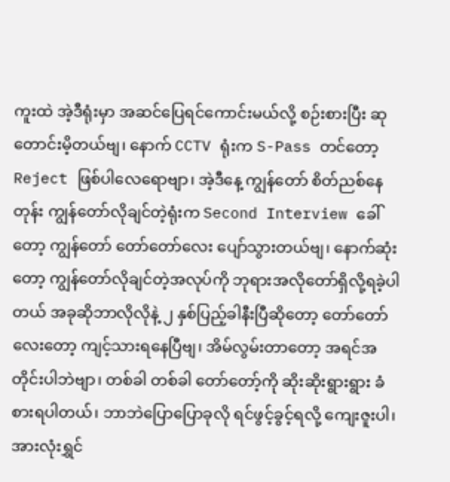ကူးထဲ အဲ့ဒီရုံးမှာ အဆင်ပြေရင်ကောင်းမယ်လို့ စဉ်းစားပြီး ဆုတောင်းမိ့တယ်ဗျ၊ နောက် CCTV ရုံးက S-Pass တင်တော့ Reject ဖြစ်ပါလေရောဗျာ၊ အဲ့ဒီနေ့ ကျွန်တော် စိတ်ညစ်နေတုန်း ကျွန်တော်လိုချင်တဲ့ရုံးက Second Interview ခေါ်တော့ ကျွန်တော် တော်တော်လေး ပျော်သွားတယ်ဗျ၊ နောက်ဆုံးတော့ ကျွန်တော်လိုချင်တဲ့အလုပ်ကို ဘုရားအလိုတော်ရှိလို့ရခဲ့ပါတယ် အခုဆိုဘာလိုလိုနဲ့ ၂ နှစ်ပြည့်ခါနီးပြီဆိုတော့ တော်တော်လေးတော့ ကျင့်သားရနေပြီဗျ၊ အိမ်လွမ်းတာတော့ အရင်အတိုင်းပါဘဲဗျာ၊ တစ်ခါ တစ်ခါ တော်တော့်ကို ဆိုးဆိုးရွားရွား ခံစားရပါတယ်၊ ဘာဘဲပြောပြောခုလို ရင်ဖွင့်ခွင့်ရလို့ ကျေးဇူးပါ၊ အားလုံးရွှင်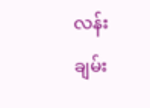လန်း ချမ်း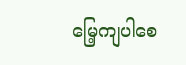မြေ့ကျပါစေ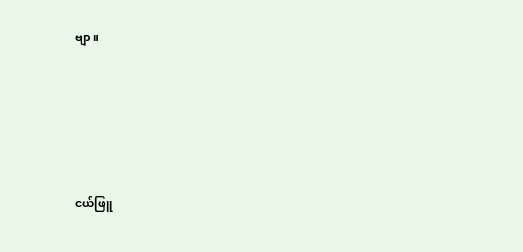ဗျာ။





ငယ်ဖြူ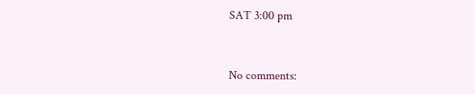SAT 3:00 pm


No comments: